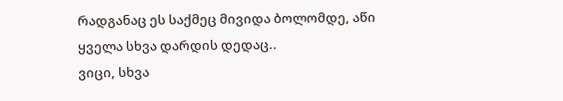რადგანაც ეს საქმეც მივიდა ბოლომდე, აწი ყველა სხვა დარდის დედაც..
ვიცი, სხვა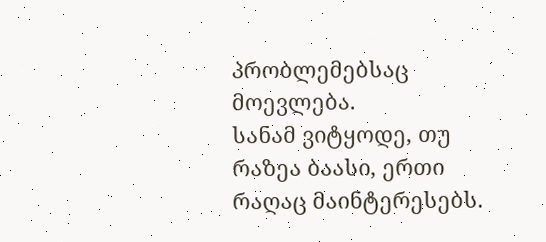პრობლემებსაც მოევლება.
სანამ ვიტყოდე, თუ რაზეა ბაასი, ერთი რაღაც მაინტერესებს.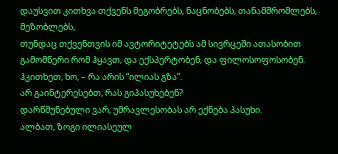დაუსვით კითხვა თქვენს მეგობრებს, ნაცნობებს, თანამშრომლებს, მეზობლებს,
თუნდაც თქვენთვის იმ ავტორიტეტებს ამ სივრცეში ათასობით გამომწერი რომ ჰყავთ, და ექსპერტობენ, და ფილოსოფოსობენ.
ჰკითხეთ, ხო, – რა არის “ილიას გზა”.
არ გაინტერესებთ, რას გიპასუხებენ?
დარწმუნებული ვარ, უმრავლესობას არ ექნება პასუხი.
ალბათ, ზოგი ილიასეულ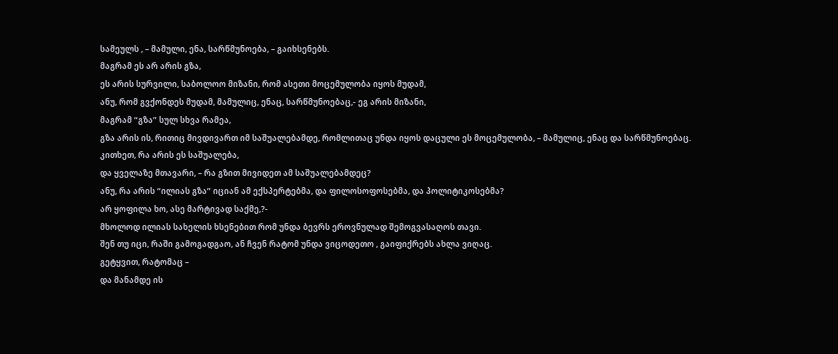სამეულს , – მამული, ენა, სარწმუნოება, – გაიხსენებს.
მაგრამ ეს არ არის გზა,
ეს არის სურვილი, საბოლოო მიზანი, რომ ასეთი მოცემულობა იყოს მუდამ,
ანუ, რომ გვქონდეს მუდამ, მამულიც, ენაც, სარწმუნოებაც,- ეგ არის მიზანი,
მაგრამ “გზა” სულ სხვა რამეა,
გზა არის ის, რითიც მივდივართ იმ საშუალებამდე, რომლითაც უნდა იყოს დაცული ეს მოცემულობა, – მამულიც, ენაც და სარწმუნოებაც.
კითხეთ, რა არის ეს საშუალება,
და ყველაზე მთავარი, – რა გზით მივიდეთ ამ საშუალებამდეც?
ანუ, რა არის “ილიას გზა” იციან ამ ექსპერტებმა, და ფილოსოფოსებმა, და პოლიტიკოსებმა?
არ ყოფილა ხო, ასე მარტივად საქმე,?-
მხოლოდ ილიას სახელის ხსენებით რომ უნდა ბევრს ეროვნულად შემოგვასაღოს თავი.
შენ თუ იცი, რაში გამოგადგაო, ან ჩვენ რატომ უნდა ვიცოდეთო , გაიფიქრებს ახლა ვიღაც.
გეტყვით, რატომაც –
და მანამდე ის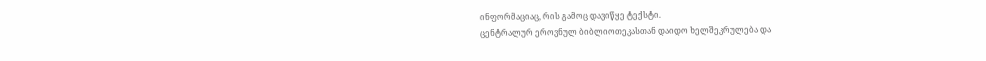ინფორმაციაც, რის გამოც დავიწყე ტექსტი.
ცენტრალურ ეროვნულ ბიბლიოთეკასთან დაიდო ხელშეკრულება და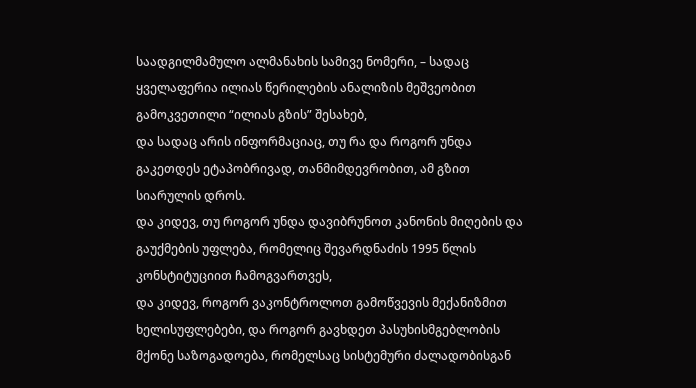საადგილმამულო ალმანახის სამივე ნომერი, – სადაც ყველაფერია ილიას წერილების ანალიზის მეშვეობით გამოკვეთილი “ილიას გზის” შესახებ,
და სადაც არის ინფორმაციაც, თუ რა და როგორ უნდა გაკეთდეს ეტაპობრივად, თანმიმდევრობით, ამ გზით სიარულის დროს.
და კიდევ, თუ როგორ უნდა დავიბრუნოთ კანონის მიღების და გაუქმების უფლება, რომელიც შევარდნაძის 1995 წლის კონსტიტუციით ჩამოგვართვეს,
და კიდევ, როგორ ვაკონტროლოთ გამოწვევის მექანიზმით ხელისუფლებები, და როგორ გავხდეთ პასუხისმგებლობის მქონე საზოგადოება, რომელსაც სისტემური ძალადობისგან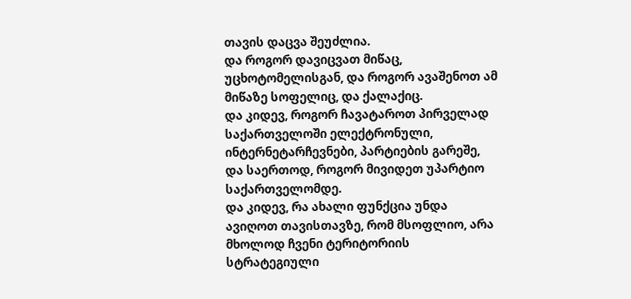თავის დაცვა შეუძლია.
და როგორ დავიცვათ მიწაც, უცხოტომელისგან, და როგორ ავაშენოთ ამ მიწაზე სოფელიც, და ქალაქიც.
და კიდევ, როგორ ჩავატაროთ პირველად საქართველოში ელექტრონული, ინტერნეტარჩევნები, პარტიების გარეშე, და საერთოდ, როგორ მივიდეთ უპარტიო საქართველომდე.
და კიდევ, რა ახალი ფუნქცია უნდა ავიღოთ თავისთავზე, რომ მსოფლიო, არა მხოლოდ ჩვენი ტერიტორიის სტრატეგიული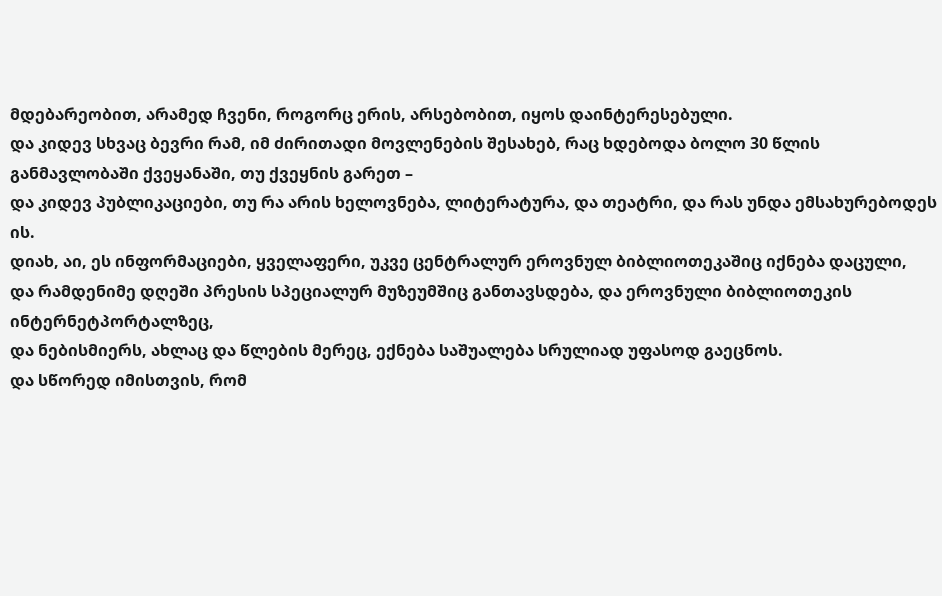მდებარეობით, არამედ ჩვენი, როგორც ერის, არსებობით, იყოს დაინტერესებული.
და კიდევ სხვაც ბევრი რამ, იმ ძირითადი მოვლენების შესახებ, რაც ხდებოდა ბოლო 30 წლის განმავლობაში ქვეყანაში, თუ ქვეყნის გარეთ –
და კიდევ პუბლიკაციები, თუ რა არის ხელოვნება, ლიტერატურა, და თეატრი, და რას უნდა ემსახურებოდეს ის.
დიახ, აი, ეს ინფორმაციები, ყველაფერი, უკვე ცენტრალურ ეროვნულ ბიბლიოთეკაშიც იქნება დაცული,
და რამდენიმე დღეში პრესის სპეციალურ მუზეუმშიც განთავსდება, და ეროვნული ბიბლიოთეკის ინტერნეტპორტალზეც,
და ნებისმიერს, ახლაც და წლების მერეც, ექნება საშუალება სრულიად უფასოდ გაეცნოს.
და სწორედ იმისთვის, რომ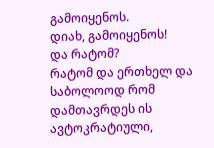გამოიყენოს.
დიახ, გამოიყენოს!
და რატომ?
რატომ და ერთხელ და საბოლოოდ რომ დამთავრდეს ის ავტოკრატიული,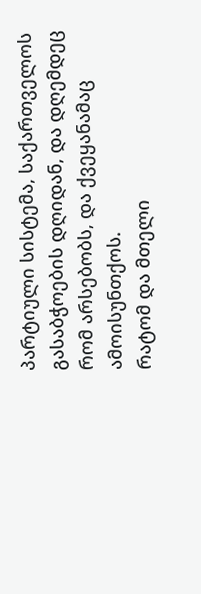პარტიული სისტემა, საქართველოს გასაბჭოების დღიდან, და დღემდეც რომ არსებობს, და ქვეყანამაც ამოისუნთქოს.
რატომ და მთელი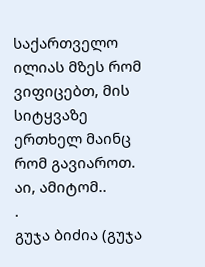საქართველო ილიას მზეს რომ ვიფიცებთ, მის სიტყვაზე ერთხელ მაინც რომ გავიაროთ.
აი, ამიტომ..
.
გუჯა ბიძია (გუჯა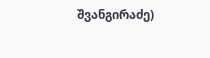შვანგირაძე)